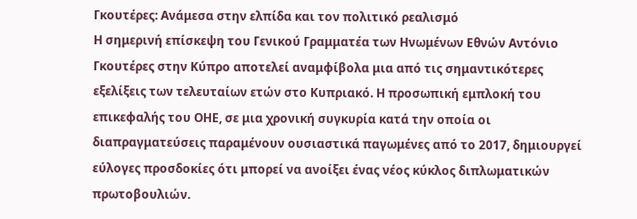Γκουτέρες: Ανάμεσα στην ελπίδα και τον πολιτικό ρεαλισμό
Η σημερινή επίσκεψη του Γενικού Γραμματέα των Ηνωμένων Εθνών Αντόνιο Γκουτέρες στην Κύπρο αποτελεί αναμφίβολα μια από τις σημαντικότερες εξελίξεις των τελευταίων ετών στο Κυπριακό. Η προσωπική εμπλοκή του επικεφαλής του ΟΗΕ, σε μια χρονική συγκυρία κατά την οποία οι διαπραγματεύσεις παραμένουν ουσιαστικά παγωμένες από το 2017, δημιουργεί εύλογες προσδοκίες ότι μπορεί να ανοίξει ένας νέος κύκλος διπλωματικών πρωτοβουλιών.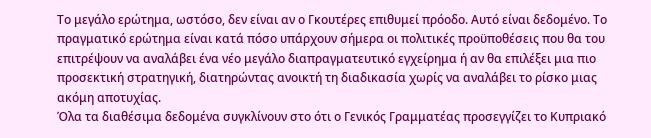Το μεγάλο ερώτημα, ωστόσο, δεν είναι αν ο Γκουτέρες επιθυμεί πρόοδο. Αυτό είναι δεδομένο. Το πραγματικό ερώτημα είναι κατά πόσο υπάρχουν σήμερα οι πολιτικές προϋποθέσεις που θα του επιτρέψουν να αναλάβει ένα νέο μεγάλο διαπραγματευτικό εγχείρημα ή αν θα επιλέξει μια πιο προσεκτική στρατηγική, διατηρώντας ανοικτή τη διαδικασία χωρίς να αναλάβει το ρίσκο μιας ακόμη αποτυχίας.
Όλα τα διαθέσιμα δεδομένα συγκλίνουν στο ότι ο Γενικός Γραμματέας προσεγγίζει το Κυπριακό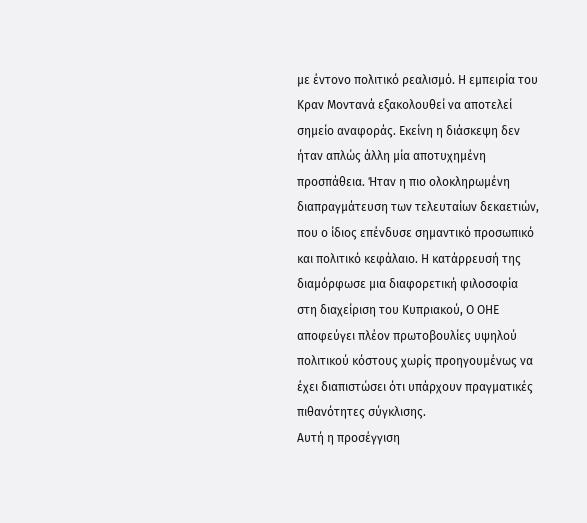με έντονο πολιτικό ρεαλισμό. Η εμπειρία του Κραν Μοντανά εξακολουθεί να αποτελεί σημείο αναφοράς. Εκείνη η διάσκεψη δεν ήταν απλώς άλλη μία αποτυχημένη προσπάθεια. Ήταν η πιο ολοκληρωμένη διαπραγμάτευση των τελευταίων δεκαετιών, που ο ίδιος επένδυσε σημαντικό προσωπικό και πολιτικό κεφάλαιο. Η κατάρρευσή της διαμόρφωσε μια διαφορετική φιλοσοφία στη διαχείριση του Κυπριακού, Ο ΟΗΕ αποφεύγει πλέον πρωτοβουλίες υψηλού πολιτικού κόστους χωρίς προηγουμένως να έχει διαπιστώσει ότι υπάρχουν πραγματικές πιθανότητες σύγκλισης.
Αυτή η προσέγγιση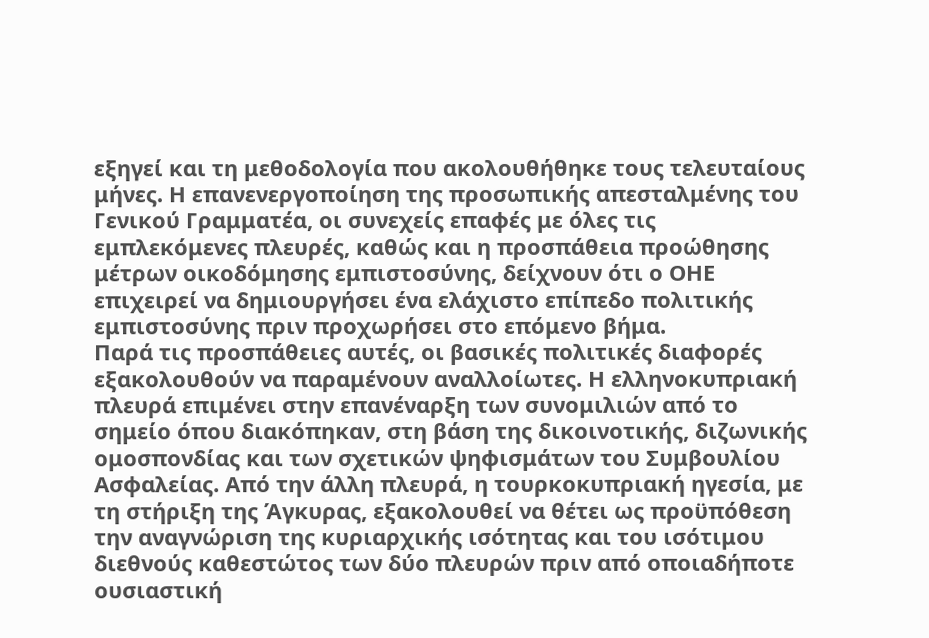εξηγεί και τη μεθοδολογία που ακολουθήθηκε τους τελευταίους μήνες. Η επανενεργοποίηση της προσωπικής απεσταλμένης του Γενικού Γραμματέα, οι συνεχείς επαφές με όλες τις εμπλεκόμενες πλευρές, καθώς και η προσπάθεια προώθησης μέτρων οικοδόμησης εμπιστοσύνης, δείχνουν ότι ο ΟΗΕ επιχειρεί να δημιουργήσει ένα ελάχιστο επίπεδο πολιτικής εμπιστοσύνης πριν προχωρήσει στο επόμενο βήμα.
Παρά τις προσπάθειες αυτές, οι βασικές πολιτικές διαφορές εξακολουθούν να παραμένουν αναλλοίωτες. Η ελληνοκυπριακή πλευρά επιμένει στην επανέναρξη των συνομιλιών από το σημείο όπου διακόπηκαν, στη βάση της δικοινοτικής, διζωνικής ομοσπονδίας και των σχετικών ψηφισμάτων του Συμβουλίου Ασφαλείας. Από την άλλη πλευρά, η τουρκοκυπριακή ηγεσία, με τη στήριξη της Άγκυρας, εξακολουθεί να θέτει ως προϋπόθεση την αναγνώριση της κυριαρχικής ισότητας και του ισότιμου διεθνούς καθεστώτος των δύο πλευρών πριν από οποιαδήποτε ουσιαστική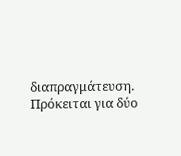διαπραγμάτευση. Πρόκειται για δύο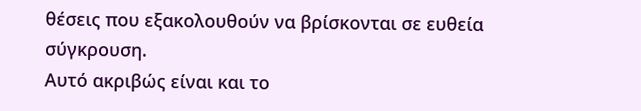θέσεις που εξακολουθούν να βρίσκονται σε ευθεία σύγκρουση.
Αυτό ακριβώς είναι και το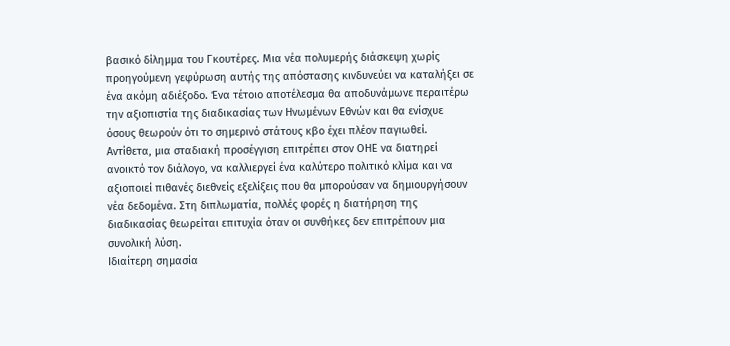βασικό δίλημμα του Γκουτέρες. Μια νέα πολυμερής διάσκεψη χωρίς προηγούμενη γεφύρωση αυτής της απόστασης κινδυνεύει να καταλήξει σε ένα ακόμη αδιέξοδο. Ένα τέτοιο αποτέλεσμα θα αποδυνάμωνε περαιτέρω την αξιοπιστία της διαδικασίας των Ηνωμένων Εθνών και θα ενίσχυε όσους θεωρούν ότι το σημερινό στάτους κβο έχει πλέον παγιωθεί. Αντίθετα, μια σταδιακή προσέγγιση επιτρέπει στον ΟΗΕ να διατηρεί ανοικτό τον διάλογο, να καλλιεργεί ένα καλύτερο πολιτικό κλίμα και να αξιοποιεί πιθανές διεθνείς εξελίξεις που θα μπορούσαν να δημιουργήσουν νέα δεδομένα. Στη διπλωματία, πολλές φορές η διατήρηση της διαδικασίας θεωρείται επιτυχία όταν οι συνθήκες δεν επιτρέπουν μια συνολική λύση.
Ιδιαίτερη σημασία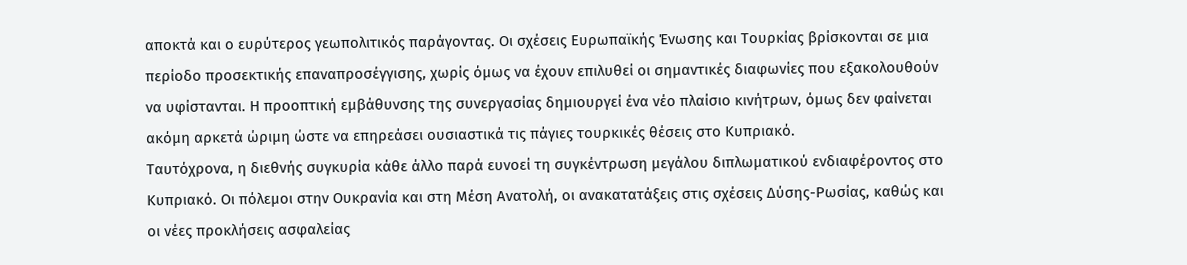αποκτά και ο ευρύτερος γεωπολιτικός παράγοντας. Οι σχέσεις Ευρωπαϊκής Ένωσης και Τουρκίας βρίσκονται σε μια περίοδο προσεκτικής επαναπροσέγγισης, χωρίς όμως να έχουν επιλυθεί οι σημαντικές διαφωνίες που εξακολουθούν να υφίστανται. Η προοπτική εμβάθυνσης της συνεργασίας δημιουργεί ένα νέο πλαίσιο κινήτρων, όμως δεν φαίνεται ακόμη αρκετά ώριμη ώστε να επηρεάσει ουσιαστικά τις πάγιες τουρκικές θέσεις στο Κυπριακό.
Ταυτόχρονα, η διεθνής συγκυρία κάθε άλλο παρά ευνοεί τη συγκέντρωση μεγάλου διπλωματικού ενδιαφέροντος στο Κυπριακό. Οι πόλεμοι στην Ουκρανία και στη Μέση Ανατολή, οι ανακατατάξεις στις σχέσεις Δύσης-Ρωσίας, καθώς και οι νέες προκλήσεις ασφαλείας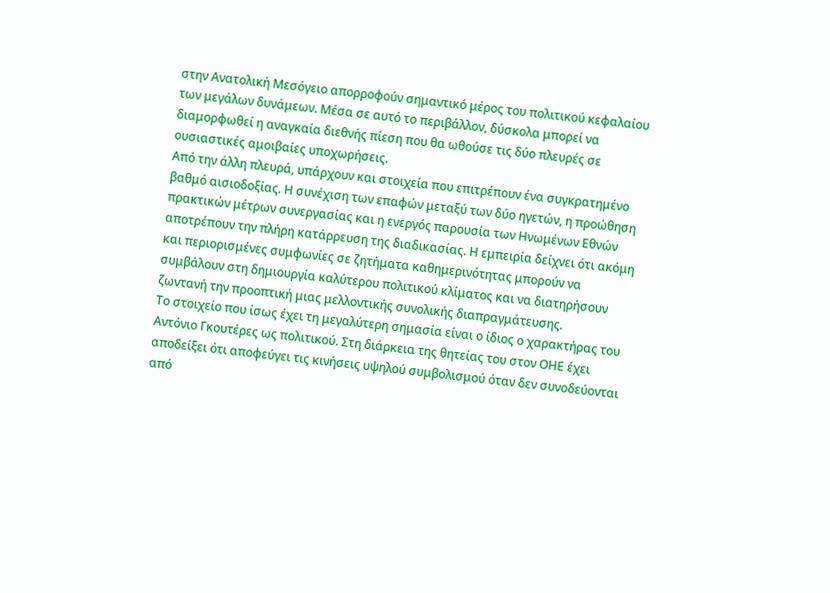στην Ανατολική Μεσόγειο απορροφούν σημαντικό μέρος του πολιτικού κεφαλαίου των μεγάλων δυνάμεων. Μέσα σε αυτό το περιβάλλον, δύσκολα μπορεί να διαμορφωθεί η αναγκαία διεθνής πίεση που θα ωθούσε τις δύο πλευρές σε ουσιαστικές αμοιβαίες υποχωρήσεις.
Από την άλλη πλευρά, υπάρχουν και στοιχεία που επιτρέπουν ένα συγκρατημένο βαθμό αισιοδοξίας. Η συνέχιση των επαφών μεταξύ των δύο ηγετών, η προώθηση πρακτικών μέτρων συνεργασίας και η ενεργός παρουσία των Ηνωμένων Εθνών αποτρέπουν την πλήρη κατάρρευση της διαδικασίας. Η εμπειρία δείχνει ότι ακόμη και περιορισμένες συμφωνίες σε ζητήματα καθημερινότητας μπορούν να συμβάλουν στη δημιουργία καλύτερου πολιτικού κλίματος και να διατηρήσουν ζωντανή την προοπτική μιας μελλοντικής συνολικής διαπραγμάτευσης.
Το στοιχείο που ίσως έχει τη μεγαλύτερη σημασία είναι ο ίδιος ο χαρακτήρας του Αντόνιο Γκουτέρες ως πολιτικού. Στη διάρκεια της θητείας του στον ΟΗΕ έχει αποδείξει ότι αποφεύγει τις κινήσεις υψηλού συμβολισμού όταν δεν συνοδεύονται από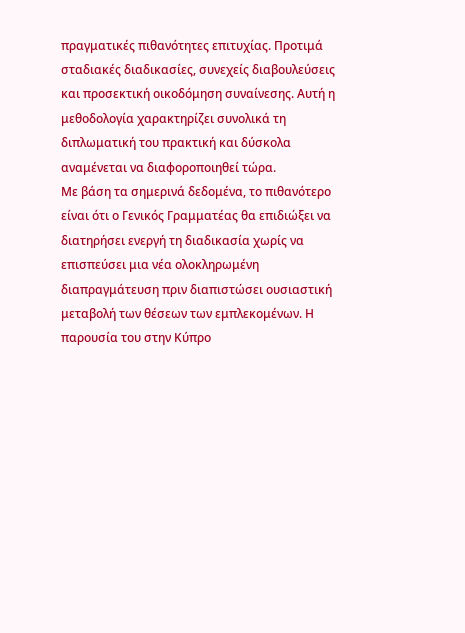πραγματικές πιθανότητες επιτυχίας. Προτιμά σταδιακές διαδικασίες, συνεχείς διαβουλεύσεις και προσεκτική οικοδόμηση συναίνεσης. Αυτή η μεθοδολογία χαρακτηρίζει συνολικά τη διπλωματική του πρακτική και δύσκολα αναμένεται να διαφοροποιηθεί τώρα.
Με βάση τα σημερινά δεδομένα, το πιθανότερο είναι ότι ο Γενικός Γραμματέας θα επιδιώξει να διατηρήσει ενεργή τη διαδικασία χωρίς να επισπεύσει μια νέα ολοκληρωμένη διαπραγμάτευση πριν διαπιστώσει ουσιαστική μεταβολή των θέσεων των εμπλεκομένων. Η παρουσία του στην Κύπρο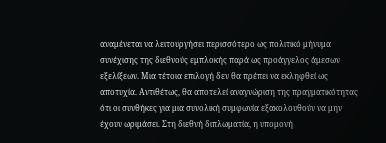αναμένεται να λειτουργήσει περισσότερο ως πολιτικό μήνυμα συνέχισης της διεθνούς εμπλοκής παρά ως προάγγελος άμεσων εξελίξεων. Μια τέτοια επιλογή δεν θα πρέπει να εκληφθεί ως αποτυχία. Αντιθέτως, θα αποτελεί αναγνώριση της πραγματικότητας ότι οι συνθήκες για μια συνολική συμφωνία εξακολουθούν να μην έχουν ωριμάσει. Στη διεθνή διπλωματία, η υπομονή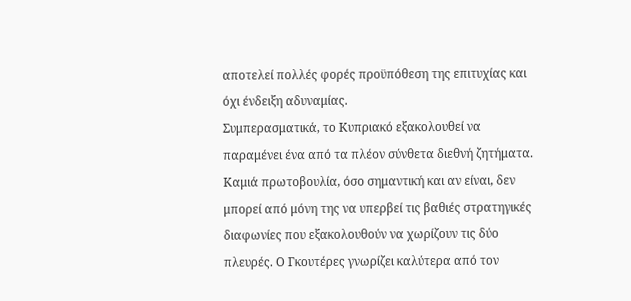αποτελεί πολλές φορές προϋπόθεση της επιτυχίας και όχι ένδειξη αδυναμίας.
Συμπερασματικά, το Κυπριακό εξακολουθεί να παραμένει ένα από τα πλέον σύνθετα διεθνή ζητήματα. Καμιά πρωτοβουλία, όσο σημαντική και αν είναι, δεν μπορεί από μόνη της να υπερβεί τις βαθιές στρατηγικές διαφωνίες που εξακολουθούν να χωρίζουν τις δύο πλευρές. Ο Γκουτέρες γνωρίζει καλύτερα από τον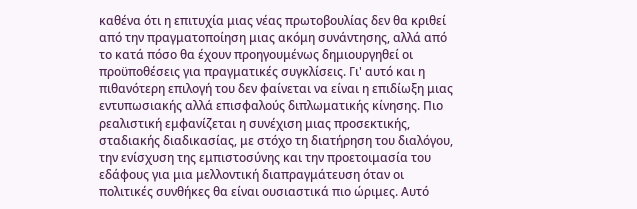καθένα ότι η επιτυχία μιας νέας πρωτοβουλίας δεν θα κριθεί από την πραγματοποίηση μιας ακόμη συνάντησης, αλλά από το κατά πόσο θα έχουν προηγουμένως δημιουργηθεί οι προϋποθέσεις για πραγματικές συγκλίσεις. Γι' αυτό και η πιθανότερη επιλογή του δεν φαίνεται να είναι η επιδίωξη μιας εντυπωσιακής αλλά επισφαλούς διπλωματικής κίνησης. Πιο ρεαλιστική εμφανίζεται η συνέχιση μιας προσεκτικής, σταδιακής διαδικασίας, με στόχο τη διατήρηση του διαλόγου, την ενίσχυση της εμπιστοσύνης και την προετοιμασία του εδάφους για μια μελλοντική διαπραγμάτευση όταν οι πολιτικές συνθήκες θα είναι ουσιαστικά πιο ώριμες. Αυτό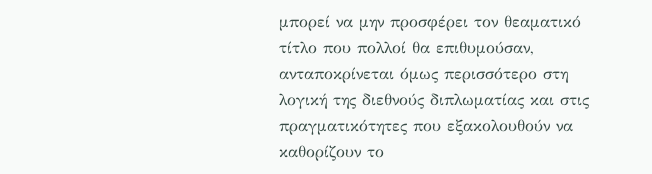μπορεί να μην προσφέρει τον θεαματικό τίτλο που πολλοί θα επιθυμούσαν, ανταποκρίνεται όμως περισσότερο στη λογική της διεθνούς διπλωματίας και στις πραγματικότητες που εξακολουθούν να καθορίζουν το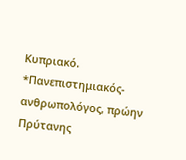Κυπριακό.
*Πανεπιστημιακός-ανθρωπολόγος, πρώην Πρύτανης